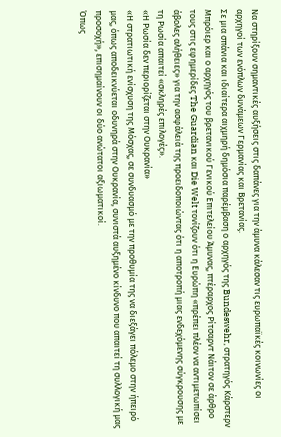Να στηρίξουν σημαντικές αυξήσεις στις δαπάνες για την άμυνα κάλεσαν τις ευρωπαϊκές κοινωνίες οι αρχηγοί των ενόπλων δυνάμεων Γερμανίας και Βρετανίας.
Σε μια σπάνια και ιδιαίτερα αιχμηρή δημόσια παρέμβαση ο αρχηγός της Bundeswehr, στρατηγός Κάρστερν Μπρόιερ και ο αρχηγός του βρετανικού Γενικού Επιτελείου Άμυνας, πτέραρχος Ρίτσαρντ Νάιτον σε άρθρο τους στις εφημερίδες The Guardian και Die Welt τονίζουν ότι η Ευρώπη «πρέπει πλέον να αντιμετωπίσει άβολες αλήθειες» για την ασφάλειά της προειδοποιώντας ότι η αποτροπή μιας ενδεχόμενης σύγκρουσης με τη Ρωσία απαιτεί «σκληρές επιλογές».
«Η Ρωσία δεν περιορίζεται στην Ουκρανία»
«Η στρατιωτική ενίσχυση της Μόσχας, σε συνδυασμό με την προθυμία της να διεξάγει πόλεμο στην ήπειρό μας, όπως αποδεικνύεται οδυνηρά στην Ουκρανία, συνιστά αυξημένο κίνδυνο που απαιτεί τη συλλογική μας προσοχή», επισημαίνουν οι δύο ανώτατοι αξιωματικοί.
Όπως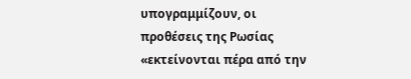υπογραμμίζουν, οι προθέσεις της Ρωσίας «εκτείνονται πέρα από την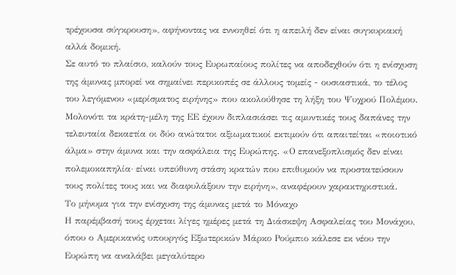τρέχουσα σύγκρουση», αφήνοντας να εννοηθεί ότι η απειλή δεν είναι συγκυριακή αλλά δομική.
Σε αυτό το πλαίσιο, καλούν τους Ευρωπαίους πολίτες να αποδεχθούν ότι η ενίσχυση της άμυνας μπορεί να σημαίνει περικοπές σε άλλους τομείς - ουσιαστικά, το τέλος του λεγόμενου «μερίσματος ειρήνης» που ακολούθησε τη λήξη του Ψυχρού Πολέμου.
Μολονότι τα κράτη-μέλη της ΕΕ έχουν διπλασιάσει τις αμυντικές τους δαπάνες την τελευταία δεκαετία οι δύο ανώτατοι αξιωματικοί εκτιμούν ότι απαιτείται «ποιοτικό άλμα» στην άμυνα και την ασφάλεια της Ευρώπης. «Ο επανεξοπλισμός δεν είναι πολεμοκαπηλία· είναι υπεύθυνη στάση κρατών που επιθυμούν να προστατεύσουν τους πολίτες τους και να διαφυλάξουν την ειρήνη», αναφέρουν χαρακτηριστικά.
Το μήνυμα για την ενίσχυση της άμυνας μετά το Μόναχο
Η παρέμβασή τους έρχεται λίγες ημέρες μετά τη Διάσκεψη Ασφαλείας του Μονάχου, όπου ο Αμερικανός υπουργός Εξωτερικών Μάρκο Ρούμπιο κάλεσε εκ νέου την Ευρώπη να αναλάβει μεγαλύτερο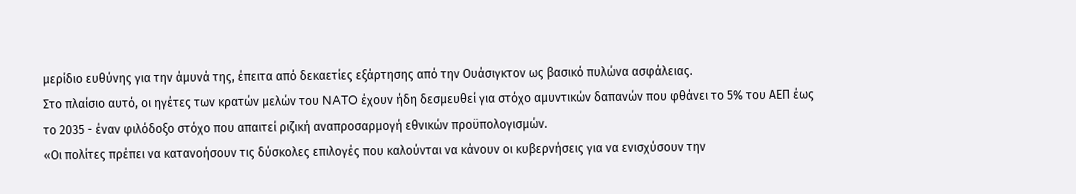μερίδιο ευθύνης για την άμυνά της, έπειτα από δεκαετίες εξάρτησης από την Ουάσιγκτον ως βασικό πυλώνα ασφάλειας.
Στο πλαίσιο αυτό, οι ηγέτες των κρατών μελών του NATO έχουν ήδη δεσμευθεί για στόχο αμυντικών δαπανών που φθάνει το 5% του ΑΕΠ έως το 2035 - έναν φιλόδοξο στόχο που απαιτεί ριζική αναπροσαρμογή εθνικών προϋπολογισμών.
«Οι πολίτες πρέπει να κατανοήσουν τις δύσκολες επιλογές που καλούνται να κάνουν οι κυβερνήσεις για να ενισχύσουν την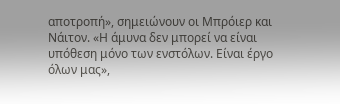αποτροπή», σημειώνουν οι Μπρόιερ και Νάιτον. «Η άμυνα δεν μπορεί να είναι υπόθεση μόνο των ενστόλων. Είναι έργο όλων μας»,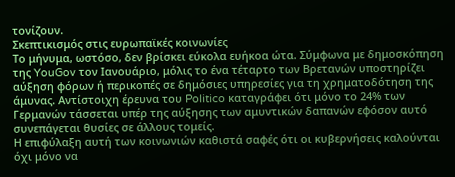τονίζουν.
Σκεπτικισμός στις ευρωπαϊκές κοινωνίες
Το μήνυμα, ωστόσο, δεν βρίσκει εύκολα ευήκοα ώτα. Σύμφωνα με δημοσκόπηση της YouGov τον Ιανουάριο, μόλις το ένα τέταρτο των Βρετανών υποστηρίζει αύξηση φόρων ή περικοπές σε δημόσιες υπηρεσίες για τη χρηματοδότηση της άμυνας. Αντίστοιχη έρευνα του Politico καταγράφει ότι μόνο το 24% των Γερμανών τάσσεται υπέρ της αύξησης των αμυντικών δαπανών εφόσον αυτό συνεπάγεται θυσίες σε άλλους τομείς.
Η επιφύλαξη αυτή των κοινωνιών καθιστά σαφές ότι οι κυβερνήσεις καλούνται όχι μόνο να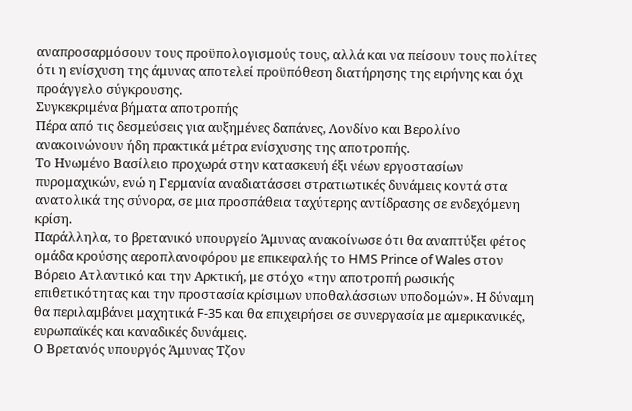αναπροσαρμόσουν τους προϋπολογισμούς τους, αλλά και να πείσουν τους πολίτες ότι η ενίσχυση της άμυνας αποτελεί προϋπόθεση διατήρησης της ειρήνης και όχι προάγγελο σύγκρουσης.
Συγκεκριμένα βήματα αποτροπής
Πέρα από τις δεσμεύσεις για αυξημένες δαπάνες, Λονδίνο και Βερολίνο ανακοινώνουν ήδη πρακτικά μέτρα ενίσχυσης της αποτροπής.
Το Ηνωμένο Βασίλειο προχωρά στην κατασκευή έξι νέων εργοστασίων πυρομαχικών, ενώ η Γερμανία αναδιατάσσει στρατιωτικές δυνάμεις κοντά στα ανατολικά της σύνορα, σε μια προσπάθεια ταχύτερης αντίδρασης σε ενδεχόμενη κρίση.
Παράλληλα, το βρετανικό υπουργείο Άμυνας ανακοίνωσε ότι θα αναπτύξει φέτος ομάδα κρούσης αεροπλανοφόρου με επικεφαλής το HMS Prince of Wales στον Βόρειο Ατλαντικό και την Αρκτική, με στόχο «την αποτροπή ρωσικής επιθετικότητας και την προστασία κρίσιμων υποθαλάσσιων υποδομών». Η δύναμη θα περιλαμβάνει μαχητικά F-35 και θα επιχειρήσει σε συνεργασία με αμερικανικές, ευρωπαϊκές και καναδικές δυνάμεις.
Ο Βρετανός υπουργός Άμυνας Τζον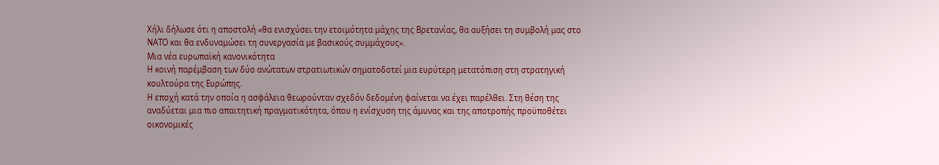Χήλι δήλωσε ότι η αποστολή «θα ενισχύσει την ετοιμότητα μάχης της Βρετανίας, θα αυξήσει τη συμβολή μας στο ΝΑΤΟ και θα ενδυναμώσει τη συνεργασία με βασικούς συμμάχους».
Μια νέα ευρωπαϊκή κανονικότητα
Η κοινή παρέμβαση των δύο ανώτατων στρατιωτικών σηματοδοτεί μια ευρύτερη μετατόπιση στη στρατηγική κουλτούρα της Ευρώπης.
Η εποχή κατά την οποία η ασφάλεια θεωρούνταν σχεδόν δεδομένη φαίνεται να έχει παρέλθει. Στη θέση της αναδύεται μια πιο απαιτητική πραγματικότητα, όπου η ενίσχυση της άμυνας και της αποτροπής προϋποθέτει οικονομικές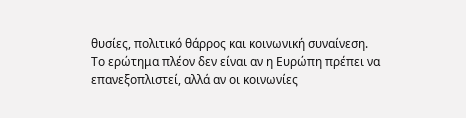θυσίες, πολιτικό θάρρος και κοινωνική συναίνεση.
Το ερώτημα πλέον δεν είναι αν η Ευρώπη πρέπει να επανεξοπλιστεί, αλλά αν οι κοινωνίες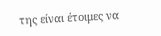της είναι έτοιμες να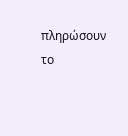πληρώσουν το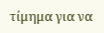τίμημα για να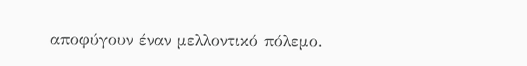αποφύγουν έναν μελλοντικό πόλεμο.